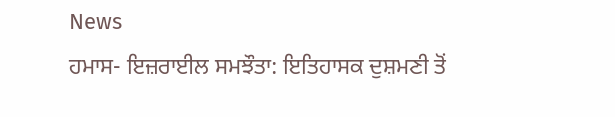News
ਹਮਾਸ- ਇਜ਼ਰਾਈਲ ਸਮਝੌਤਾ: ਇਤਿਹਾਸਕ ਦੁਸ਼ਮਣੀ ਤੋਂ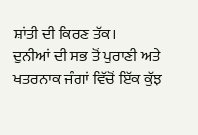ਸ਼ਾਂਤੀ ਦੀ ਕਿਰਣ ਤੱਕ।
ਦੁਨੀਆਂ ਦੀ ਸਭ ਤੋਂ ਪੁਰਾਣੀ ਅਤੇ ਖਤਰਨਾਕ ਜੰਗਾਂ ਵਿੱਚੋਂ ਇੱਕ ਕੁੱਝ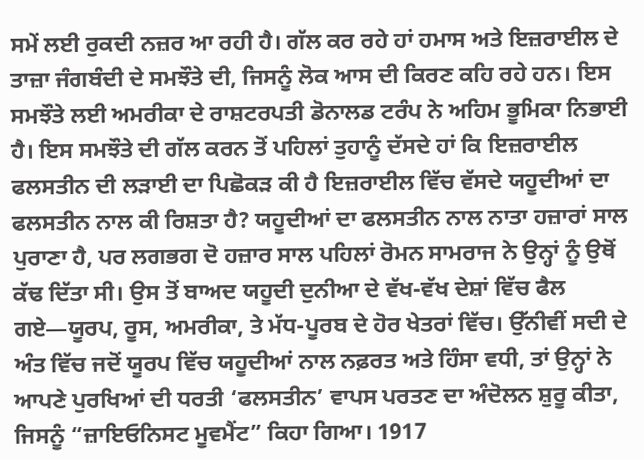ਸਮੇਂ ਲਈ ਰੁਕਦੀ ਨਜ਼ਰ ਆ ਰਹੀ ਹੈ। ਗੱਲ ਕਰ ਰਹੇ ਹਾਂ ਹਮਾਸ ਅਤੇ ਇਜ਼ਰਾਈਲ ਦੇ ਤਾਜ਼ਾ ਜੰਗਬੰਦੀ ਦੇ ਸਮਝੌਤੇ ਦੀ, ਜਿਸਨੂੰ ਲੋਕ ਆਸ ਦੀ ਕਿਰਣ ਕਹਿ ਰਹੇ ਹਨ। ਇਸ ਸਮਝੌਤੇ ਲਈ ਅਮਰੀਕਾ ਦੇ ਰਾਸ਼ਟਰਪਤੀ ਡੋਨਾਲਡ ਟਰੰਪ ਨੇ ਅਹਿਮ ਭੂਮਿਕਾ ਨਿਭਾਈ ਹੈ। ਇਸ ਸਮਝੌਤੇ ਦੀ ਗੱਲ ਕਰਨ ਤੋਂ ਪਹਿਲਾਂ ਤੁਹਾਨੂੰ ਦੱਸਦੇ ਹਾਂ ਕਿ ਇਜ਼ਰਾਈਲ ਫਲਸਤੀਨ ਦੀ ਲੜਾਈ ਦਾ ਪਿਛੋਕੜ ਕੀ ਹੈ ਇਜ਼ਰਾਈਲ ਵਿੱਚ ਵੱਸਦੇ ਯਹੂਦੀਆਂ ਦਾ ਫਲਸਤੀਨ ਨਾਲ ਕੀ ਰਿਸ਼ਤਾ ਹੈ? ਯਹੂਦੀਆਂ ਦਾ ਫਲਸਤੀਨ ਨਾਲ ਨਾਤਾ ਹਜ਼ਾਰਾਂ ਸਾਲ ਪੁਰਾਣਾ ਹੈ, ਪਰ ਲਗਭਗ ਦੋ ਹਜ਼ਾਰ ਸਾਲ ਪਹਿਲਾਂ ਰੋਮਨ ਸਾਮਰਾਜ ਨੇ ਉਨ੍ਹਾਂ ਨੂੰ ਉਥੋਂ ਕੱਢ ਦਿੱਤਾ ਸੀ। ਉਸ ਤੋਂ ਬਾਅਦ ਯਹੂਦੀ ਦੁਨੀਆ ਦੇ ਵੱਖ-ਵੱਖ ਦੇਸ਼ਾਂ ਵਿੱਚ ਫੈਲ ਗਏ—ਯੂਰਪ, ਰੂਸ, ਅਮਰੀਕਾ, ਤੇ ਮੱਧ-ਪੂਰਬ ਦੇ ਹੋਰ ਖੇਤਰਾਂ ਵਿੱਚ। ਉੱਨੀਵੀਂ ਸਦੀ ਦੇ ਅੰਤ ਵਿੱਚ ਜਦੋਂ ਯੂਰਪ ਵਿੱਚ ਯਹੂਦੀਆਂ ਨਾਲ ਨਫ਼ਰਤ ਅਤੇ ਹਿੰਸਾ ਵਧੀ, ਤਾਂ ਉਨ੍ਹਾਂ ਨੇ ਆਪਣੇ ਪੁਰਖਿਆਂ ਦੀ ਧਰਤੀ ‘ਫਲਸਤੀਨ’ ਵਾਪਸ ਪਰਤਣ ਦਾ ਅੰਦੋਲਨ ਸ਼ੁਰੂ ਕੀਤਾ, ਜਿਸਨੂੰ “ਜ਼ਾਇਓਨਿਸਟ ਮੂਵਮੈਂਟ” ਕਿਹਾ ਗਿਆ। 1917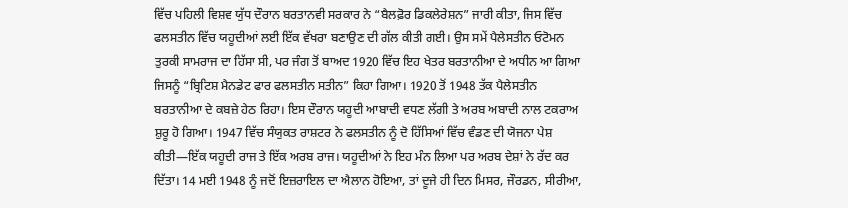ਵਿੱਚ ਪਹਿਲੀ ਵਿਸ਼ਵ ਯੁੱਧ ਦੌਰਾਨ ਬਰਤਾਨਵੀ ਸਰਕਾਰ ਨੇ “ਬੈਲਫ਼ੋਰ ਡਿਕਲੇਰੇਸ਼ਨ” ਜਾਰੀ ਕੀਤਾ, ਜਿਸ ਵਿੱਚ ਫਲਸਤੀਨ ਵਿੱਚ ਯਹੂਦੀਆਂ ਲਈ ਇੱਕ ਵੱਖਰਾ ਬਣਾਉਣ ਦੀ ਗੱਲ ਕੀਤੀ ਗਈ। ਉਸ ਸਮੇਂ ਪੈਲੇਸਤੀਨ ਓਟੋਮਨ ਤੁਰਕੀ ਸਾਮਰਾਜ ਦਾ ਹਿੱਸਾ ਸੀ, ਪਰ ਜੰਗ ਤੋਂ ਬਾਅਦ 1920 ਵਿੱਚ ਇਹ ਖੇਤਰ ਬਰਤਾਨੀਆ ਦੇ ਅਧੀਨ ਆ ਗਿਆ ਜਿਸਨੂੰ “ਬ੍ਰਿਟਿਸ਼ ਮੈਨਡੇਟ ਫਾਰ ਫਲਸਤੀਨ ਸਤੀਨ” ਕਿਹਾ ਗਿਆ। 1920 ਤੋਂ 1948 ਤੱਕ ਪੈਲੇਸਤੀਨ ਬਰਤਾਨੀਆ ਦੇ ਕਬਜ਼ੇ ਹੇਠ ਰਿਹਾ। ਇਸ ਦੌਰਾਨ ਯਹੂਦੀ ਆਬਾਦੀ ਵਧਣ ਲੱਗੀ ਤੇ ਅਰਬ ਅਬਾਦੀ ਨਾਲ ਟਕਰਾਅ ਸ਼ੁਰੂ ਹੋ ਗਿਆ। 1947 ਵਿੱਚ ਸੰਯੁਕਤ ਰਾਸ਼ਟਰ ਨੇ ਫਲਸਤੀਨ ਨੂੰ ਦੋ ਹਿੱਸਿਆਂ ਵਿੱਚ ਵੰਡਣ ਦੀ ਯੋਜਨਾ ਪੇਸ਼ ਕੀਤੀ—ਇੱਕ ਯਹੂਦੀ ਰਾਜ ਤੇ ਇੱਕ ਅਰਬ ਰਾਜ। ਯਹੂਦੀਆਂ ਨੇ ਇਹ ਮੰਨ ਲਿਆ ਪਰ ਅਰਬ ਦੇਸ਼ਾਂ ਨੇ ਰੱਦ ਕਰ ਦਿੱਤਾ। 14 ਮਈ 1948 ਨੂੰ ਜਦੋਂ ਇਜ਼ਰਾਇਲ ਦਾ ਐਲਾਨ ਹੋਇਆ, ਤਾਂ ਦੂਜੇ ਹੀ ਦਿਨ ਮਿਸਰ, ਜੌਰਡਨ, ਸੀਰੀਆ,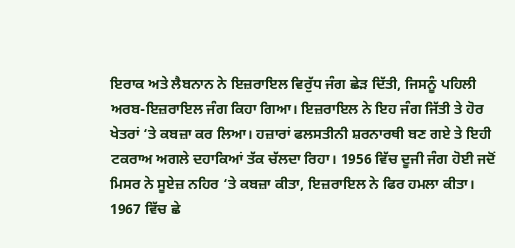ਇਰਾਕ ਅਤੇ ਲੈਬਨਾਨ ਨੇ ਇਜ਼ਰਾਇਲ ਵਿਰੁੱਧ ਜੰਗ ਛੇੜ ਦਿੱਤੀ, ਜਿਸਨੂੰ ਪਹਿਲੀ ਅਰਬ-ਇਜ਼ਰਾਇਲ ਜੰਗ ਕਿਹਾ ਗਿਆ। ਇਜ਼ਰਾਇਲ ਨੇ ਇਹ ਜੰਗ ਜਿੱਤੀ ਤੇ ਹੋਰ ਖੇਤਰਾਂ ‘ਤੇ ਕਬਜ਼ਾ ਕਰ ਲਿਆ। ਹਜ਼ਾਰਾਂ ਫਲਸਤੀਨੀ ਸ਼ਰਨਾਰਥੀ ਬਣ ਗਏ ਤੇ ਇਹੀ ਟਕਰਾਅ ਅਗਲੇ ਦਹਾਕਿਆਂ ਤੱਕ ਚੱਲਦਾ ਰਿਹਾ। 1956 ਵਿੱਚ ਦੂਜੀ ਜੰਗ ਹੋਈ ਜਦੋਂ ਮਿਸਰ ਨੇ ਸੂਏਜ਼ ਨਹਿਰ ‘ਤੇ ਕਬਜ਼ਾ ਕੀਤਾ, ਇਜ਼ਰਾਇਲ ਨੇ ਫਿਰ ਹਮਲਾ ਕੀਤਾ। 1967 ਵਿੱਚ ਛੇ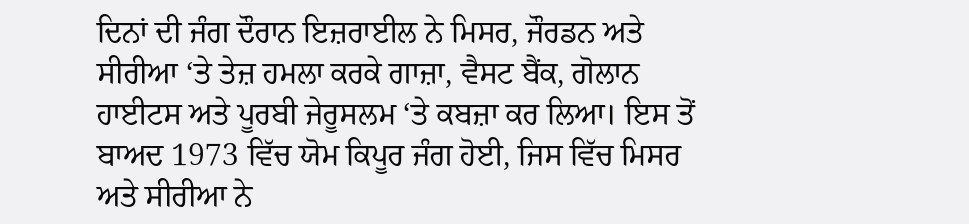ਦਿਨਾਂ ਦੀ ਜੰਗ ਦੌਰਾਨ ਇਜ਼ਰਾਈਲ ਨੇ ਮਿਸਰ, ਜੌਰਡਨ ਅਤੇ ਸੀਰੀਆ ‘ਤੇ ਤੇਜ਼ ਹਮਲਾ ਕਰਕੇ ਗਾਜ਼ਾ, ਵੈਸਟ ਬੈਂਕ, ਗੋਲਾਨ ਹਾਈਟਸ ਅਤੇ ਪੂਰਬੀ ਜੇਰੂਸਲਮ ‘ਤੇ ਕਬਜ਼ਾ ਕਰ ਲਿਆ। ਇਸ ਤੋਂ ਬਾਅਦ 1973 ਵਿੱਚ ਯੋਮ ਕਿਪੂਰ ਜੰਗ ਹੋਈ, ਜਿਸ ਵਿੱਚ ਮਿਸਰ ਅਤੇ ਸੀਰੀਆ ਨੇ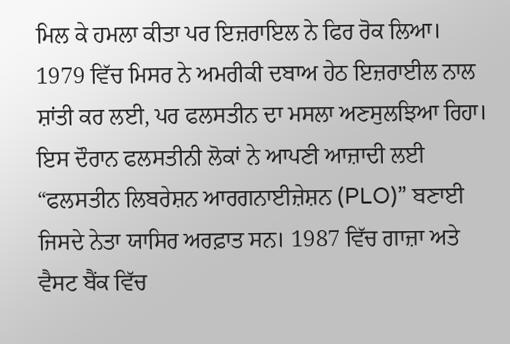ਮਿਲ ਕੇ ਹਮਲਾ ਕੀਤਾ ਪਰ ਇਜ਼ਰਾਇਲ ਨੇ ਫਿਰ ਰੋਕ ਲਿਆ। 1979 ਵਿੱਚ ਮਿਸਰ ਨੇ ਅਮਰੀਕੀ ਦਬਾਅ ਹੇਠ ਇਜ਼ਰਾਈਲ ਨਾਲ ਸ਼ਾਂਤੀ ਕਰ ਲਈ, ਪਰ ਫਲਸਤੀਨ ਦਾ ਮਸਲਾ ਅਣਸੁਲਝਿਆ ਰਿਹਾ। ਇਸ ਦੌਰਾਨ ਫਲਸਤੀਨੀ ਲੋਕਾਂ ਨੇ ਆਪਣੀ ਆਜ਼ਾਦੀ ਲਈ “ਫਲਸਤੀਨ ਲਿਬਰੇਸ਼ਨ ਆਰਗਨਾਈਜ਼ੇਸ਼ਨ (PLO)” ਬਣਾਈ ਜਿਸਦੇ ਨੇਤਾ ਯਾਸਿਰ ਅਰਫ਼ਾਤ ਸਨ। 1987 ਵਿੱਚ ਗਾਜ਼ਾ ਅਤੇ ਵੈਸਟ ਬੈਂਕ ਵਿੱਚ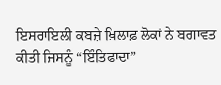ਇਸਰਾਇਲੀ ਕਬਜ਼ੇ ਖ਼ਿਲਾਫ਼ ਲੋਕਾਂ ਨੇ ਬਗਾਵਤ ਕੀਤੀ ਜਿਸਨੂੰ “ਇੰਤਿਫਾਦਾ”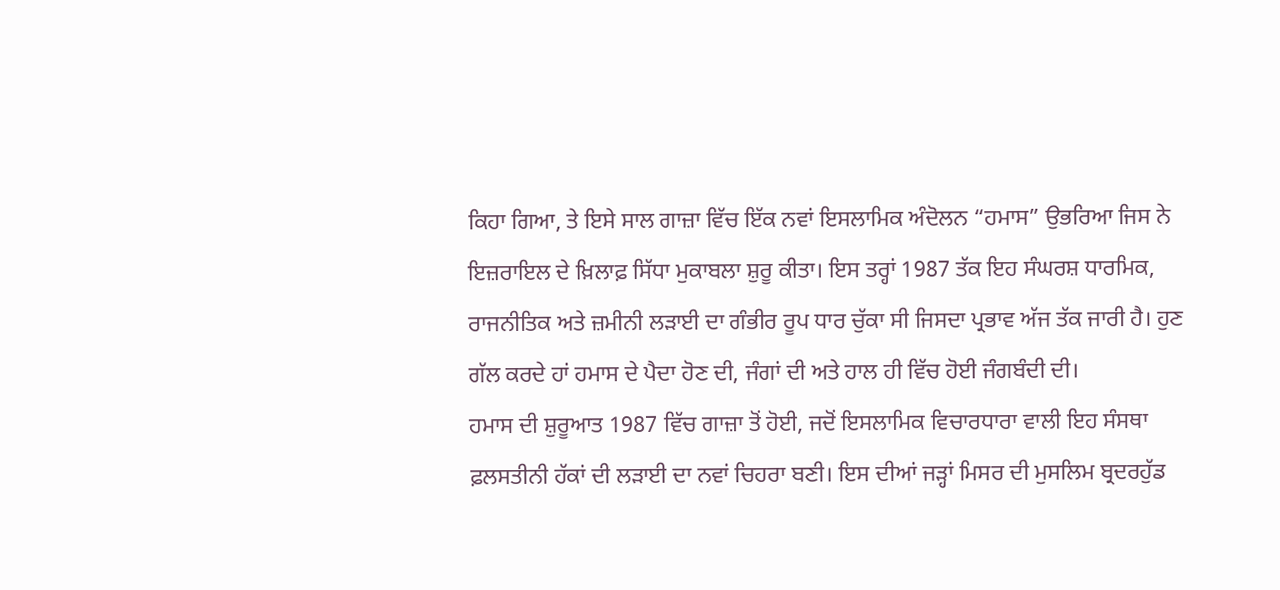ਕਿਹਾ ਗਿਆ, ਤੇ ਇਸੇ ਸਾਲ ਗਾਜ਼ਾ ਵਿੱਚ ਇੱਕ ਨਵਾਂ ਇਸਲਾਮਿਕ ਅੰਦੋਲਨ “ਹਮਾਸ” ਉਭਰਿਆ ਜਿਸ ਨੇ ਇਜ਼ਰਾਇਲ ਦੇ ਖ਼ਿਲਾਫ਼ ਸਿੱਧਾ ਮੁਕਾਬਲਾ ਸ਼ੁਰੂ ਕੀਤਾ। ਇਸ ਤਰ੍ਹਾਂ 1987 ਤੱਕ ਇਹ ਸੰਘਰਸ਼ ਧਾਰਮਿਕ, ਰਾਜਨੀਤਿਕ ਅਤੇ ਜ਼ਮੀਨੀ ਲੜਾਈ ਦਾ ਗੰਭੀਰ ਰੂਪ ਧਾਰ ਚੁੱਕਾ ਸੀ ਜਿਸਦਾ ਪ੍ਰਭਾਵ ਅੱਜ ਤੱਕ ਜਾਰੀ ਹੈ। ਹੁਣ ਗੱਲ ਕਰਦੇ ਹਾਂ ਹਮਾਸ ਦੇ ਪੈਦਾ ਹੋਣ ਦੀ, ਜੰਗਾਂ ਦੀ ਅਤੇ ਹਾਲ ਹੀ ਵਿੱਚ ਹੋਈ ਜੰਗਬੰਦੀ ਦੀ।
ਹਮਾਸ ਦੀ ਸ਼ੁਰੂਆਤ 1987 ਵਿੱਚ ਗਾਜ਼ਾ ਤੋਂ ਹੋਈ, ਜਦੋਂ ਇਸਲਾਮਿਕ ਵਿਚਾਰਧਾਰਾ ਵਾਲੀ ਇਹ ਸੰਸਥਾ ਫ਼ਲਸਤੀਨੀ ਹੱਕਾਂ ਦੀ ਲੜਾਈ ਦਾ ਨਵਾਂ ਚਿਹਰਾ ਬਣੀ। ਇਸ ਦੀਆਂ ਜੜ੍ਹਾਂ ਮਿਸਰ ਦੀ ਮੁਸਲਿਮ ਬ੍ਰਦਰਹੁੱਡ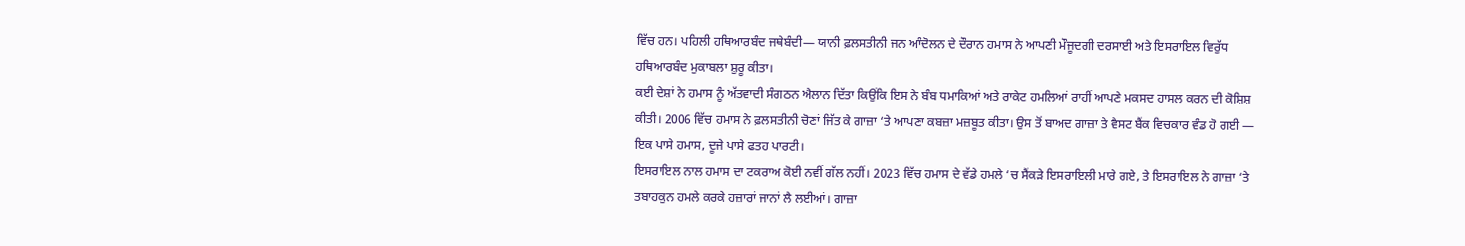ਵਿੱਚ ਹਨ। ਪਹਿਲੀ ਹਥਿਆਰਬੰਦ ਜਥੇਬੰਦੀ— ਯਾਨੀ ਫ਼ਲਸਤੀਨੀ ਜਨ ਆੰਦੋਲਨ ਦੇ ਦੌਰਾਨ ਹਮਾਸ ਨੇ ਆਪਣੀ ਮੌਜੂਦਗੀ ਦਰਸਾਈ ਅਤੇ ਇਸਰਾਇਲ ਵਿਰੁੱਧ ਹਥਿਆਰਬੰਦ ਮੁਕਾਬਲਾ ਸ਼ੁਰੂ ਕੀਤਾ।
ਕਈ ਦੇਸ਼ਾਂ ਨੇ ਹਮਾਸ ਨੂੰ ਅੱਤਵਾਦੀ ਸੰਗਠਨ ਐਲਾਨ ਦਿੱਤਾ ਕਿਉਂਕਿ ਇਸ ਨੇ ਬੰਬ ਧਮਾਕਿਆਂ ਅਤੇ ਰਾਕੇਟ ਹਮਲਿਆਂ ਰਾਹੀਂ ਆਪਣੇ ਮਕਸਦ ਹਾਸਲ ਕਰਨ ਦੀ ਕੋਸ਼ਿਸ਼ ਕੀਤੀ। 2006 ਵਿੱਚ ਹਮਾਸ ਨੇ ਫ਼ਲਸਤੀਨੀ ਚੋਣਾਂ ਜਿੱਤ ਕੇ ਗਾਜ਼ਾ ‘ਤੇ ਆਪਣਾ ਕਬਜ਼ਾ ਮਜ਼ਬੂਤ ਕੀਤਾ। ਉਸ ਤੋਂ ਬਾਅਦ ਗਾਜ਼ਾ ਤੇ ਵੈਸਟ ਬੈਂਕ ਵਿਚਕਾਰ ਵੰਡ ਹੋ ਗਈ — ਇਕ ਪਾਸੇ ਹਮਾਸ, ਦੂਜੇ ਪਾਸੇ ਫਤਹ ਪਾਰਟੀ।
ਇਸਰਾਇਲ ਨਾਲ ਹਮਾਸ ਦਾ ਟਕਰਾਅ ਕੋਈ ਨਵੀਂ ਗੱਲ ਨਹੀਂ। 2023 ਵਿੱਚ ਹਮਾਸ ਦੇ ਵੱਡੇ ਹਮਲੇ ‘ਚ ਸੈਂਕੜੇ ਇਸਰਾਇਲੀ ਮਾਰੇ ਗਏ, ਤੇ ਇਸਰਾਇਲ ਨੇ ਗਾਜ਼ਾ ‘ਤੇ ਤਬਾਹਕੁਨ ਹਮਲੇ ਕਰਕੇ ਹਜ਼ਾਰਾਂ ਜਾਨਾਂ ਲੈ ਲਈਆਂ। ਗਾਜ਼ਾ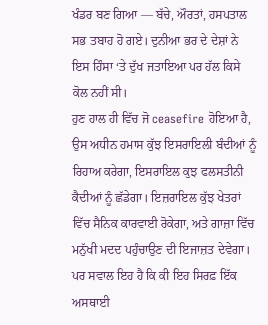ਖੰਡਰ ਬਣ ਗਿਆ — ਬੱਚੇ, ਔਰਤਾਂ, ਹਸਪਤਾਲ ਸਭ ਤਬਾਹ ਹੋ ਗਏ। ਦੁਨੀਆ ਭਰ ਦੇ ਦੇਸ਼ਾਂ ਨੇ ਇਸ ਹਿੰਸਾ ‘ਤੇ ਦੁੱਖ ਜਤਾਇਆ ਪਰ ਹੱਲ ਕਿਸੇ ਕੋਲ ਨਹੀਂ ਸੀ।
ਹੁਣ ਹਾਲ ਹੀ ਵਿੱਚ ਜੋ ceasefire ਹੋਇਆ ਹੈ, ਉਸ ਅਧੀਨ ਹਮਾਸ ਕੁੱਝ ਇਸਰਾਇਲੀ ਬੰਦੀਆਂ ਨੂੰ ਰਿਹਾਅ ਕਰੇਗਾ, ਇਸਰਾਇਲ ਕੁਝ ਫਲਸਤੀਨੀ ਕੈਦੀਆਂ ਨੂੰ ਛੱਡੇਗਾ। ਇਜ਼ਰਾਇਲ ਕੁੱਝ ਖੇਤਰਾਂ ਵਿੱਚ ਸੈਨਿਕ ਕਾਰਵਾਈ ਰੋਕੇਗਾ, ਅਤੇ ਗਾਜ਼ਾ ਵਿੱਚ ਮਨੁੱਖੀ ਮਦਦ ਪਹੁੰਚਾਉਣ ਦੀ ਇਜਾਜ਼ਤ ਦੇਵੇਗਾ।
ਪਰ ਸਵਾਲ ਇਹ ਹੈ ਕਿ ਕੀ ਇਹ ਸਿਰਫ਼ ਇੱਕ ਅਸਥਾਈ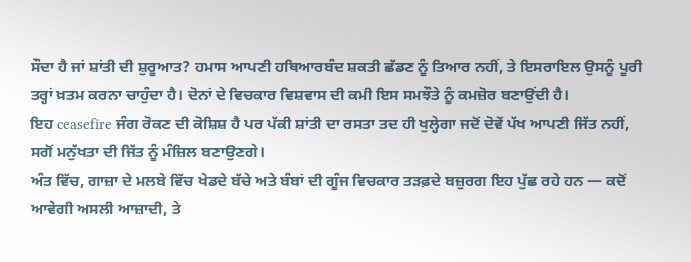ਸੌਦਾ ਹੈ ਜਾਂ ਸ਼ਾਂਤੀ ਦੀ ਸ਼ੁਰੂਆਤ? ਹਮਾਸ ਆਪਣੀ ਹਥਿਆਰਬੰਦ ਸ਼ਕਤੀ ਛੱਡਣ ਨੂੰ ਤਿਆਰ ਨਹੀਂ, ਤੇ ਇਸਰਾਇਲ ਉਸਨੂੰ ਪੂਰੀ ਤਰ੍ਹਾਂ ਖ਼ਤਮ ਕਰਨਾ ਚਾਹੁੰਦਾ ਹੈ। ਦੋਨਾਂ ਦੇ ਵਿਚਕਾਰ ਵਿਸ਼ਵਾਸ ਦੀ ਕਮੀ ਇਸ ਸਮਝੌਤੇ ਨੂੰ ਕਮਜ਼ੋਰ ਬਣਾਉਂਦੀ ਹੈ।
ਇਹ ceasefire ਜੰਗ ਰੋਕਣ ਦੀ ਕੋਸ਼ਿਸ਼ ਹੈ ਪਰ ਪੱਕੀ ਸ਼ਾਂਤੀ ਦਾ ਰਸਤਾ ਤਦ ਹੀ ਖੁਲ੍ਹੇਗਾ ਜਦੋਂ ਦੋਵੇਂ ਪੱਖ ਆਪਣੀ ਜਿੱਤ ਨਹੀਂ, ਸਗੋਂ ਮਨੁੱਖਤਾ ਦੀ ਜਿੱਤ ਨੂੰ ਮੰਜ਼ਿਲ ਬਣਾਉਣਗੇ।
ਅੰਤ ਵਿੱਚ, ਗਾਜ਼ਾ ਦੇ ਮਲਬੇ ਵਿੱਚ ਖੇਡਦੇ ਬੱਚੇ ਅਤੇ ਬੰਬਾਂ ਦੀ ਗੂੰਜ ਵਿਚਕਾਰ ਤੜਫ਼ਦੇ ਬਜ਼ੁਰਗ ਇਹ ਪੁੱਛ ਰਹੇ ਹਨ — ਕਦੋਂ ਆਵੇਗੀ ਅਸਲੀ ਆਜ਼ਾਦੀ, ਤੇ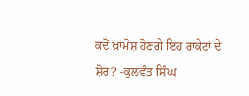ਕਦੋਂ ਖ਼ਾਮੋਸ਼ ਹੋਣਗੇ ਇਹ ਰਾਕੇਟਾਂ ਦੇ ਸ਼ੋਰ? -ਕੁਲਵੰਤ ਸਿੰਘ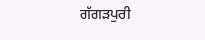ਗੱਗੜਪੁਰੀ